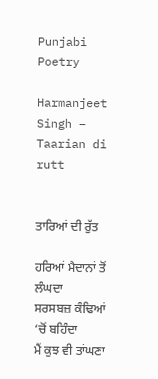Punjabi Poetry

Harmanjeet Singh – Taarian di rutt


ਤਾਰਿਆਂ ਦੀ ਰੁੱਤ

ਹਰਿਆਂ ਮੈਦਾਨਾਂ ਤੋਂ ਲੰਘਦਾ
ਸਰਸਬਜ਼ ਕੰਢਿਆਂ ‘ਚੋਂ ਬਹਿੰਦਾ
ਮੈਂ ਕੁਝ ਵੀ ਤਾਂਘਣਾ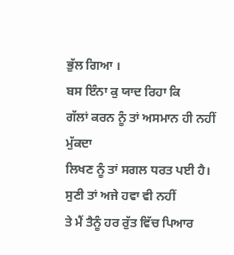ਭੁੱਲ ਗਿਆ ।
ਬਸ ਇੰਨਾ ਕੁ ਯਾਦ ਰਿਹਾ ਕਿ
ਗੱਲਾਂ ਕਰਨ ਨੂੰ ਤਾਂ ਅਸਮਾਨ ਹੀ ਨਹੀਂ ਮੁੱਕਦਾ
ਲਿਖਣ ਨੂੰ ਤਾਂ ਸਗਲ ਧਰਤ ਪਈ ਹੈ।
ਸੁਣੀ ਤਾਂ ਅਜੇ ਹਵਾ ਵੀ ਨਹੀਂ
ਤੇ ਮੈਂ ਤੈਨੂੰ ਹਰ ਰੁੱਤ ਵਿੱਚ ਪਿਆਰ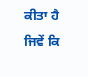ਕੀਤਾ ਹੈ
ਜਿਵੇਂ ਕਿ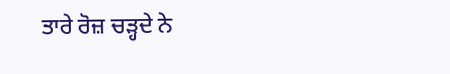ਤਾਰੇ ਰੋਜ਼ ਚੜ੍ਹਦੇ ਨੇ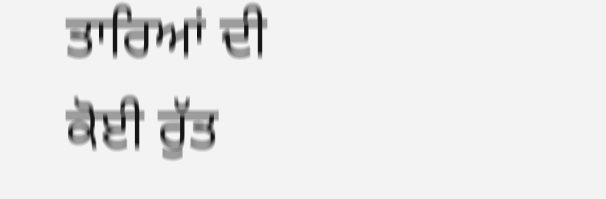ਤਾਰਿਆਂ ਦੀ ਕੋਈ ਰੁੱਤ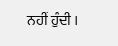ਨਹੀਂ ਹੁੰਦੀ ।